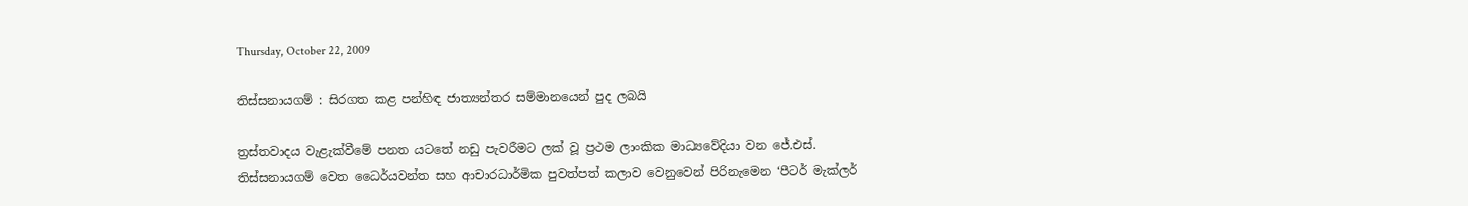Thursday, October 22, 2009

තිස්සනායගම් : සිරගත කළ පන්හිඳ ජාත්‍යන්තර සම්මානයෙන් පුද ලබයි

ත්‍රස්තවාදය වැළැක්වීමේ පනත යටතේ නඩු පැවරීමට ලක් වූ ප්‍රථම ලාංකික මාධ්‍යවේදියා වන ජේ.එස්. තිස්සනායගම් වෙත ධෛර්යවන්ත සහ ආචාරධාර්මික පුවත්පත් කලාව වෙනුවෙන් පිරිනැමෙන ‘පීටර් මැක්ලර්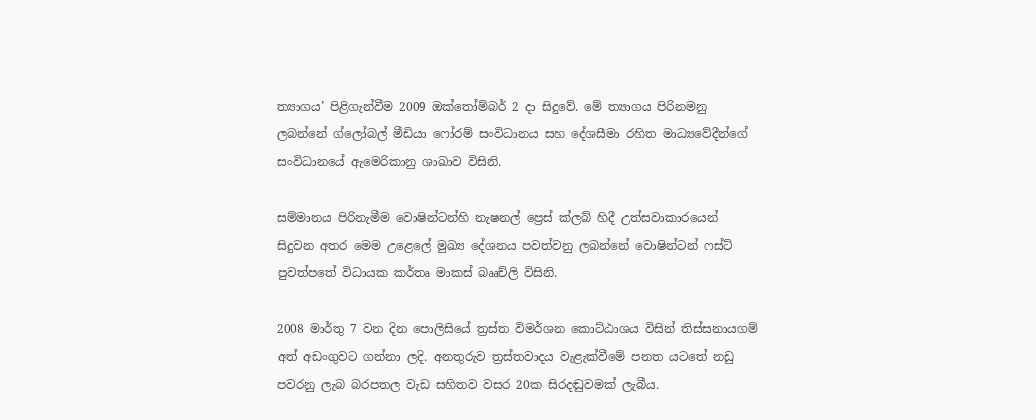ත්‍යාගය’ පිළිගැන්වීම 2009 ඔක්තෝම්බර් 2 දා සිදුවේ. මේ ත්‍යාගය පිරිනමනු ලබන්නේ ග්ලෝබල් මීඩියා ෆෝරම් සංවිධානය සහ දේශසීමා රහිත මාධ්‍යවේදීන්ගේ සංවිධානයේ ඇමෙරිකානු ශාඛාව විසිනි.

සම්මානය පිරිනැමීම වොෂින්ටන්හි නැෂනල් ප්‍රෙස් ක්ලබ් හිදී උත්සවාකාරයෙන් සිදුවන අතර මෙම උළෙලේ මුඛ්‍ය දේශනය පවත්වනු ලබන්නේ වොෂින්ටන් ෆස්ට් පුවත්පතේ විධායක කර්තෘ මාකස් බෲච්ලි විසිනි.

2008 මාර්තු 7 වන දින පොලිසියේ ත්‍රස්ත විමර්ශන කොට්ඨාශය විසින් තිස්සනායගම් අත් අඩංගුවට ගන්නා ලදි. අනතුරුව ත්‍රස්තවාදය වැළැක්වීමේ පනත යටතේ නඩු පවරනු ලැබ බරපතල වැඩ සහිතව වසර 20ක සිරදඬුවමක් ලැබීය.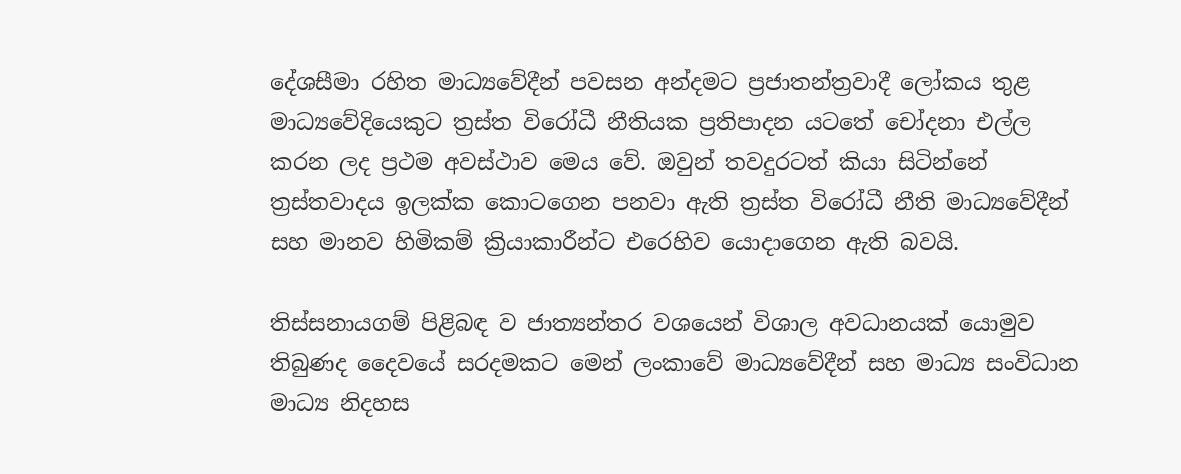දේශසීමා රහිත මාධ්‍යවේදීන් පවසන අන්දමට ප්‍රජාතන්ත්‍රවාදී ලෝකය තුළ මාධ්‍යවේදියෙකුට ත්‍රස්ත විරෝධී නීතියක ප්‍රතිපාදන යටතේ චෝදනා එල්ල කරන ලද ප්‍රථම අවස්ථාව මෙය වේ. ඔවුන් තවදුරටත් කියා සිටින්නේ ත්‍රස්තවාදය ඉලක්ක කොටගෙන පනවා ඇති ත්‍රස්ත විරෝධී නීති මාධ්‍යවේදීන් සහ මානව හිමිකම් ක්‍රියාකාරීන්ට එරෙහිව යොදාගෙන ඇති බවයි.

තිස්සනායගම් පිළිබඳ ව ජාත්‍යන්තර වශයෙන් විශාල අවධානයක් යොමුව තිබුණද දෛවයේ සරදමකට මෙන් ලංකාවේ මාධ්‍යවේදීන් සහ මාධ්‍ය සංවිධාන මාධ්‍ය නිදහස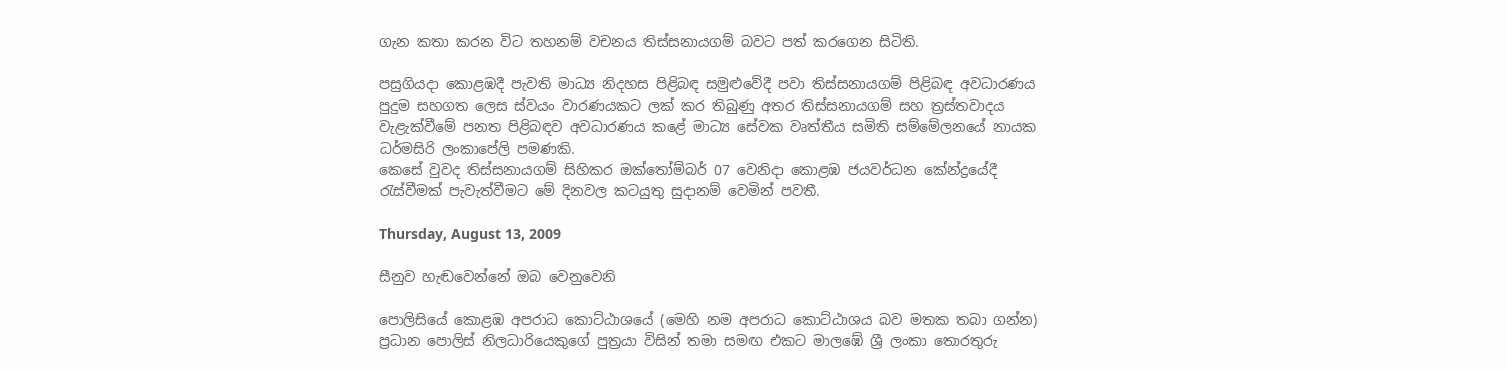ගැන කතා කරන විට තහනම් වචනය තිස්සනායගම් බවට පත් කරගෙන සිටිති.

පසුගියදා කොළඹදී පැවති මාධ්‍ය නිදහස පිළිබඳ සමුළුවේදී පවා තිස්සනායගම් පිළිබඳ අවධාරණය පුදුම සහගත ලෙස ස්වයං වාරණයකට ලක් කර තිබුණු අතර තිස්සනායගම් සහ ත්‍රස්තවාදය වැළැක්වීමේ පනත පිළිබඳව අවධාරණය කළේ මාධ්‍ය සේවක වෘත්තීය සමිති සම්මේලනයේ නායක ධර්මසිරි ලංකාපේලි පමණකි.
කෙසේ වුවද තිස්සනායගම් සිහිකර ඔක්තෝම්බර් 07 වෙනිදා කොළඹ ජයවර්ධන කේන්ද්‍රයේදී රැස්වීමක් පැවැත්වීමට මේ දිනවල කටයුතු සුදානම් වෙමින් පවතී.

Thursday, August 13, 2009

සීනුව හැඬවෙන්නේ ඔබ වෙනුවෙනි

පොලිසියේ කොළඹ අපරාධ කොට්ඨාශයේ (මෙහි නම අපරාධ කොට්ඨාශය බව මතක තබා ගන්න) ප්‍රධාන පොලිස් නිලධාරියෙකුගේ පුත්‍රයා විසින් තමා සමඟ එකට මාලඹේ ශ්‍රී ලංකා තොරතුරු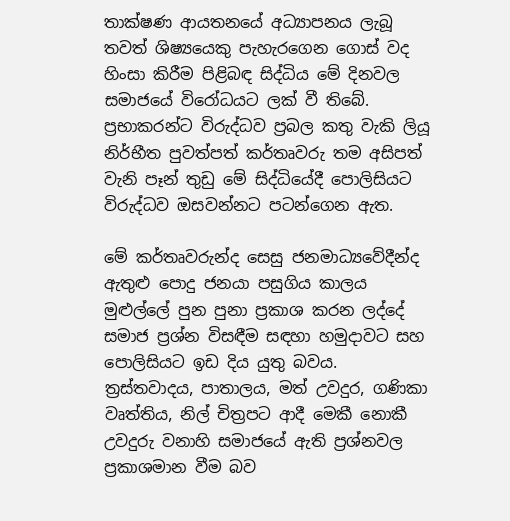තාක්ෂණ ආයතනයේ අධ්‍යාපනය ලැබූ තවත් ශිෂ්‍යයෙකු පැහැරගෙන ගොස් වද හිංසා කිරීම පිළිබඳ සිද්ධිය මේ දිනවල සමාජයේ විරෝධයට ලක් වී තිබේ. ප්‍රභාකරන්ට විරුද්ධව ප්‍රබල කතු වැකි ලියූ නිර්භීත පුවත්පත් කර්තෘවරු තම අසිපත් වැනි පෑන් තුඩු මේ සිද්ධියේදී පොලිසියට විරුද්ධව ඔසවන්නට පටන්ගෙන ඇත.

මේ කර්තෘවරුන්ද සෙසු ජනමාධ්‍යවේදීන්ද ඇතුළු පොදු ජනයා පසුගිය කාලය මුළුල්ලේ පුන පුනා ප්‍රකාශ කරන ලද්දේ සමාජ ප්‍රශ්න විසඳීම සඳහා හමුදාවට සහ පොලිසියට ඉඩ දිය යුතු බවය. ත්‍රස්තවාදය, පාතාලය, මත් උවදුර, ගණිකා වෘත්තිය, නිල් චිත්‍රපට ආදී මෙකී නොකී උවදුරු වනාහි සමාජයේ ඇති ප්‍රශ්නවල ප්‍රකාශමාන වීම බව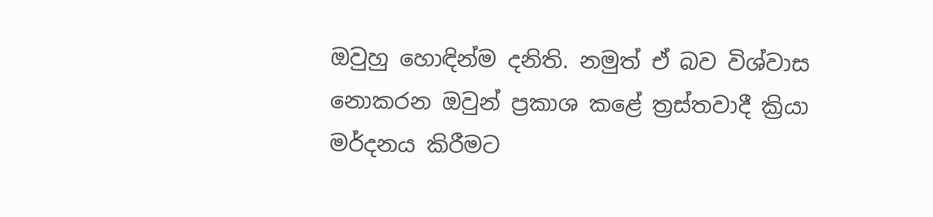ඔවුහු හොඳින්ම දනිති. නමුත් ඒ බව විශ්වාස නොකරන ඔවුන් ප්‍රකාශ කළේ ත්‍රස්තවාදී ක්‍රියා මර්දනය කිරීමට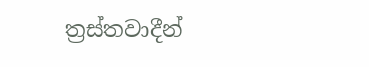ත්‍රස්තවාදීන්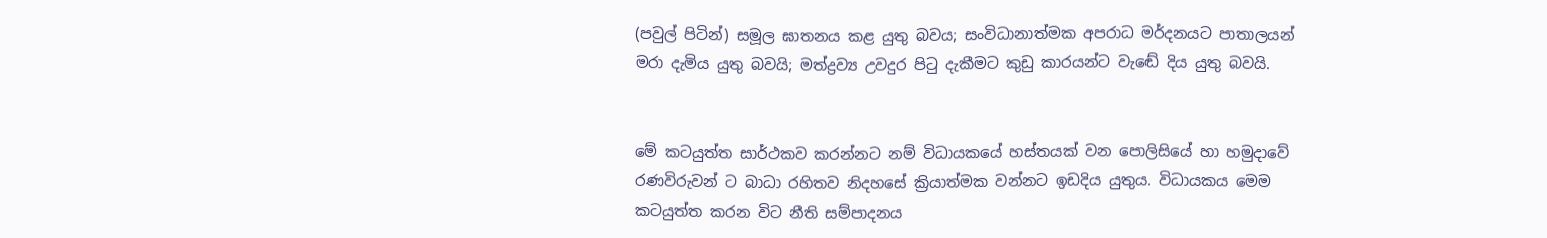(පවුල් පිටින්) සමූල ඝාතනය කළ යුතු බවය; සංවිධානාත්මක අපරාධ මර්දනයට පාතාලයන් මරා දැමිය යුතු බවයි; මත්ද්‍රව්‍ය උවදුර පිටු දැකීමට කුඩු කාරයන්ට වැඬේ දිය යුතු බවයි.


මේ කටයුත්ත සාර්ථකව කරන්නට නම් විධායකයේ හස්තයක් වන පොලිසියේ හා හමුදාවේ රණවිරුවන් ට බාධා රහිතව නිදහසේ ක්‍රියාත්මක වන්නට ඉඩදිය යුතුය. විධායකය මෙම කටයුත්ත කරන විට නීති සම්පාදනය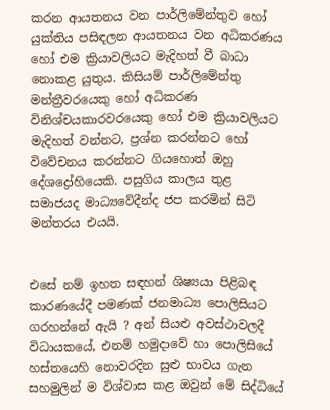කරන ආයතනය වන පාර්ලිමේන්තුව හෝ යුක්තිය පසිඳලන ආයතනය වන අධිකරණය හෝ එම ක්‍රියාවලියට මැදිහත් වී බාධා නොකළ යුතුය. කිසියම් පාර්ලිමේන්තු මන්ත්‍රීවරයෙකු හෝ අධිකරණ විනිශ්චයකාරවරයෙකු හෝ එම ක්‍රියාවලියට මැදිහත් වන්නට, ප්‍රශ්න කරන්නට හෝ විවේචනය කරන්නට ගියහොත් ඔහු දේශද්‍රෝහියෙකි. පසුගිය කාලය තුළ සමාජයද මාධ්‍යවේදීන්ද ජප කරමින් සිටි මන්තරය එයයි.


එසේ නම් ඉහත සඳහන් ශිෂ්‍යයා පිළිබඳ කාරණයේදී පමණක් ජනමාධ්‍ය පොලිසියට ගරහන්නේ ඇයි ? අන් සියළු අවස්ථාවලදී විධායකයේ, එනම් හමුදාවේ හා පොලිසියේ හස්තයෙහි නොවරදින සුළු භාවය ගැන සහමුලින් ම විශ්වාස කළ ඔවුන් මේ සිද්ධියේ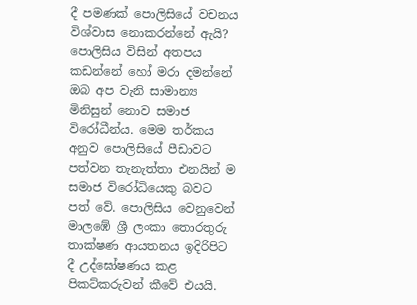දී පමණක් පොලිසියේ වචනය විශ්වාස නොකරන්නේ ඇයි? පොලිසිය විසින් අතපය කඩන්නේ හෝ මරා දමන්නේ ඔබ අප වැනි සාමාන්‍ය මිනිසුන් නොව සමාජ විරෝධීන්ය. මෙම තර්කය අනුව පොලිසියේ පීඩාවට පත්වන තැනැත්තා එනයින් ම සමාජ විරෝධියෙකු බවට පත් වේ. පොලිසිය වෙනුවෙන් මාලඹේ ශ්‍රී ලංකා තොරතුරු තාක්ෂණ ආයතනය ඉදිරිපිට දී උද්ඝෝෂණය කළ පිකට්කරුවන් කීවේ එයයි.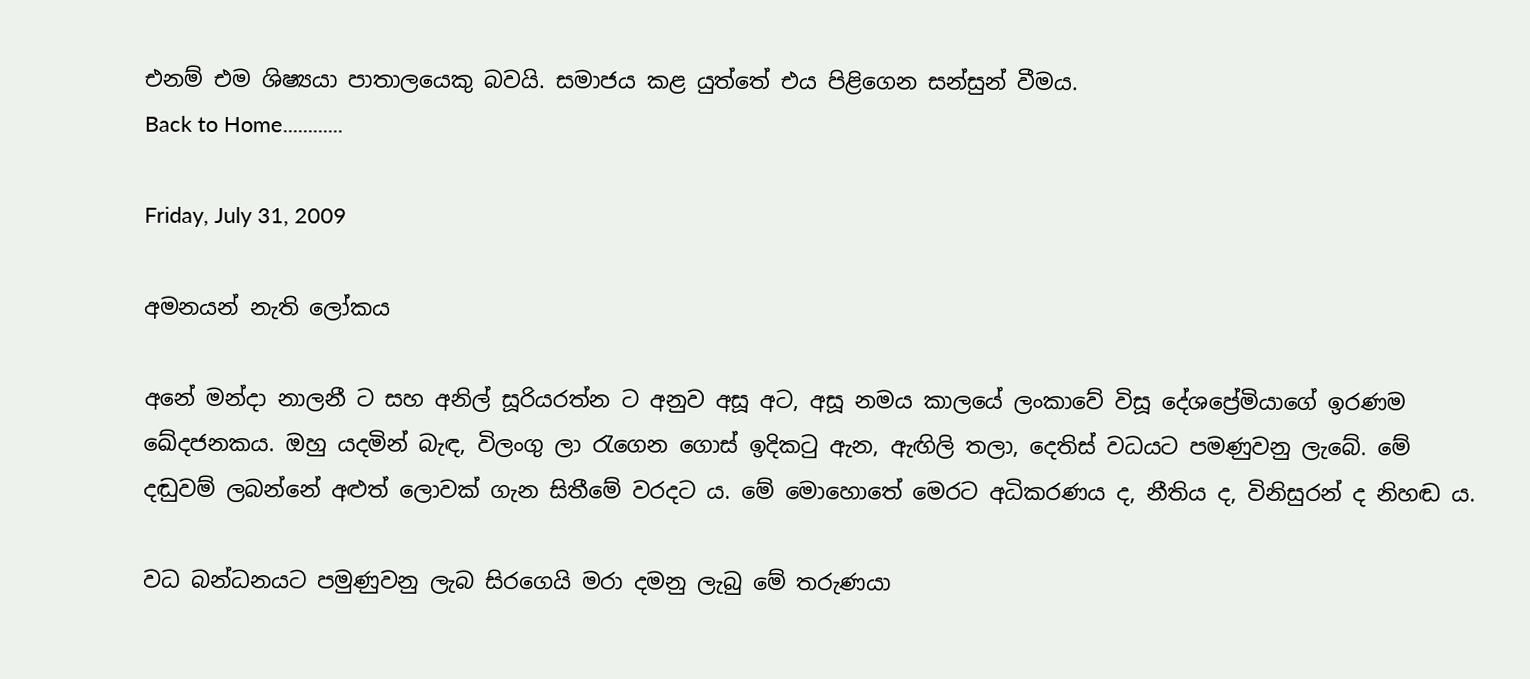එනම් එම ශිෂ්‍යයා පාතාලයෙකු බවයි. සමාජය කළ යුත්තේ එය පිළිගෙන සන්සුන් වීමය.
Back to Home............

Friday, July 31, 2009

අමනයන් නැති ලෝකය

අනේ මන්දා නාලනී ට සහ අනිල් සූරියරත්න ට අනුව අසූ අට, අසූ නමය කාලයේ ලංකාවේ විසූ දේශප්‍රේමියාගේ ඉරණම ඛේදජනකය. ඔහු යදමින් බැඳ, විලංගු ලා රැගෙන ගොස් ඉදිකටු ඇන, ඇඟිලි තලා, දෙතිස් වධයට පමණුවනු ලැබේ. මේ දඬුවම් ලබන්නේ අළුත් ලොවක් ගැන සිතීමේ වරදට ය. මේ මොහොතේ මෙරට අධිකරණය ද, නීතිය ද, විනිසුරන් ද නිහඬ ය.

වධ බන්ධනයට පමුණුවනු ලැබ සිරගෙයි මරා දමනු ලැබු මේ තරුණයා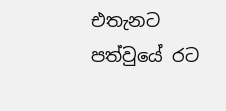එතැනට පත්වුයේ රට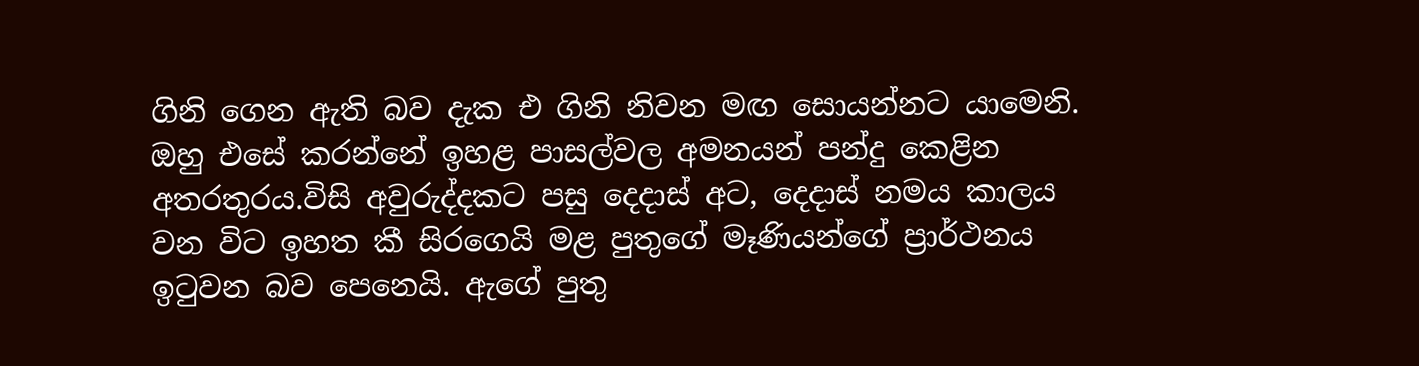ගිනි ගෙන ඇති බව දැක එ ගිනි නිවන මඟ සොයන්නට යාමෙනි. ඔහු එසේ කරන්නේ ඉහළ පාසල්වල අමනයන් පන්දු කෙළින අතරතුරය.විසි අවුරුද්දකට පසු දෙදාස් අට, දෙදාස් නමය කාලය වන විට ඉහත කී සිරගෙයි මළ පුතුගේ මෑණියන්ගේ ප්‍රාර්ථනය ඉටුවන බව පෙනෙයි. ඇගේ පුතු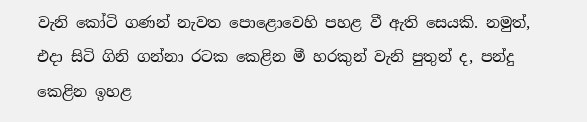වැනි කෝටි ගණන් නැවත පොළොවෙහි පහළ වී ඇති සෙයකි. නමුත්, එදා සිටි ගිනි ගන්නා රටක කෙළින මී හරකුන් වැනි පුතුන් ද, පන්දු කෙළින ඉහළ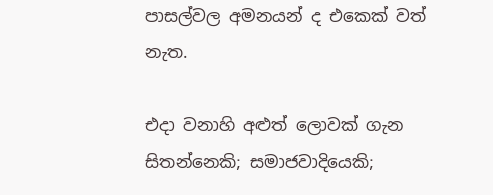පාසල්වල අමනයන් ද එකෙක් වත් නැත.

එදා වනාහි අළුත් ලොවක් ගැන සිතන්නෙකි; සමාජවාදියෙකි;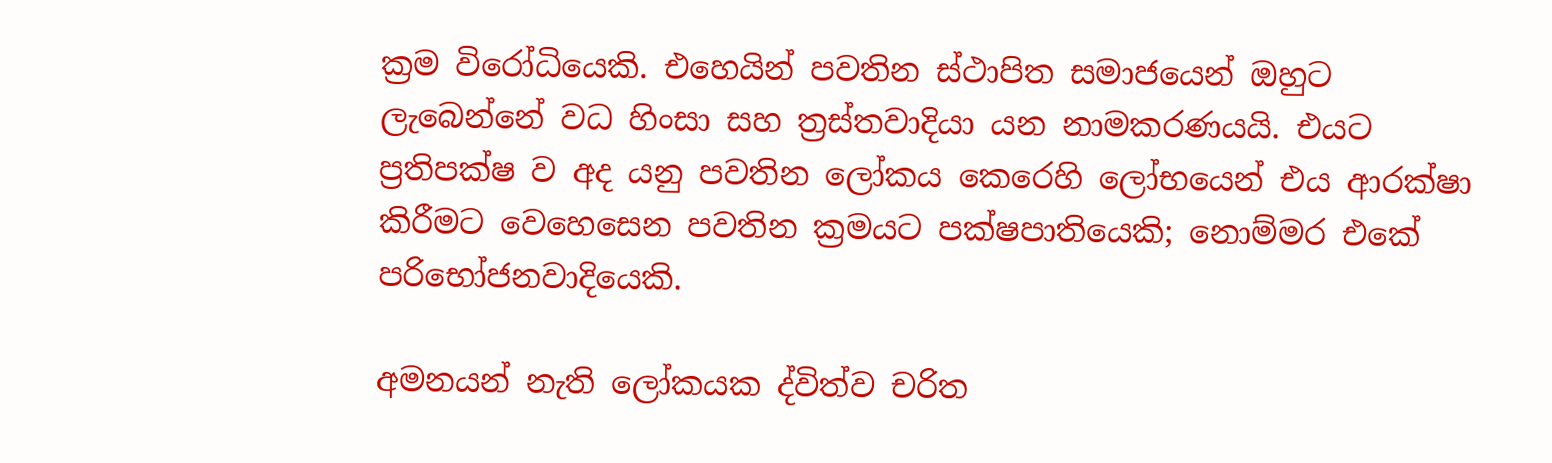ක්‍රම විරෝධියෙකි. එහෙයින් පවතින ස්ථාපිත සමාජයෙන් ඔහුට ලැබෙන්නේ වධ හිංසා සහ ත්‍රස්තවාදියා යන නාමකරණයයි. එයට ප්‍රතිපක්ෂ ව අද යනු පවතින ලෝකය කෙරෙහි ලෝභයෙන් එය ආරක්ෂා කිරීමට වෙහෙසෙන පවතින ක්‍රමයට පක්ෂපාතියෙකි; නොම්මර එකේ පරිභෝජනවාදියෙකි.

අමනයන් නැති ලෝකයක ද්විත්ව චරිත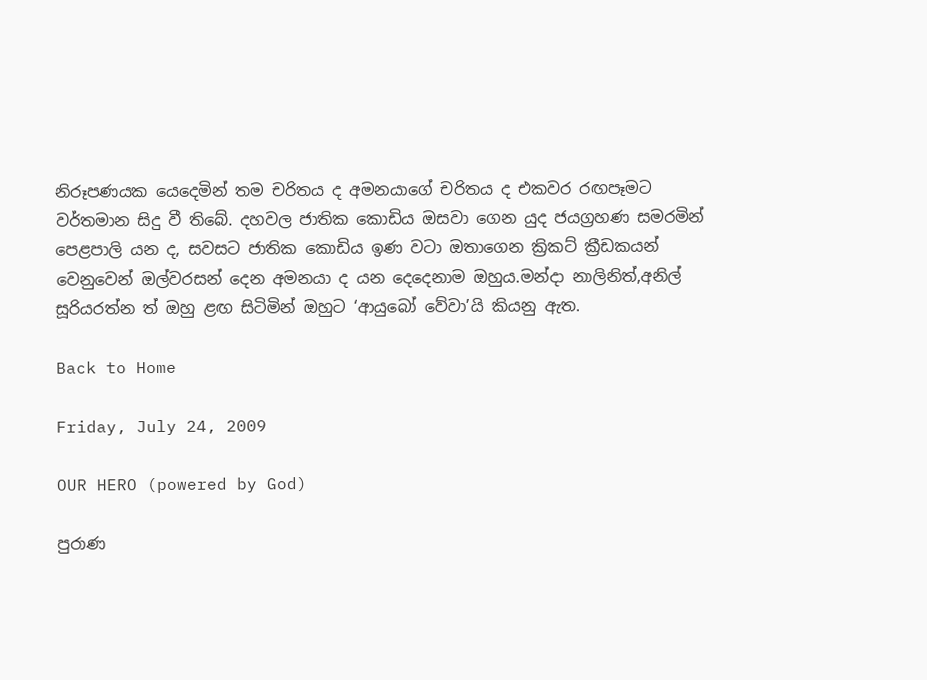නිරූපණයක යෙදෙමින් තම චරිතය ද අමනයාගේ චරිතය ද එකවර රඟපෑමට වර්තමාන සිදු වී තිබේ. දහවල ජාතික කොඩිය ඔසවා ගෙන යුද ජයග්‍රහණ සමරමින් පෙළපාලි යන ද, සවසට ජාතික කොඩිය ඉණ වටා ඔතාගෙන ක්‍රිකට් ක්‍රීඩකයන් වෙනුවෙන් ඔල්වරසන් දෙන අමනයා ද යන දෙදෙනාම ඔහුය.මන්දා නාලිනිත්,අනිල් සූරියරත්න ත් ඔහු ළඟ සිටිමින් ඔහුට ‘ආයුබෝ වේවා’යි කියනු ඇත.

Back to Home

Friday, July 24, 2009

OUR HERO (powered by God)

පුරාණ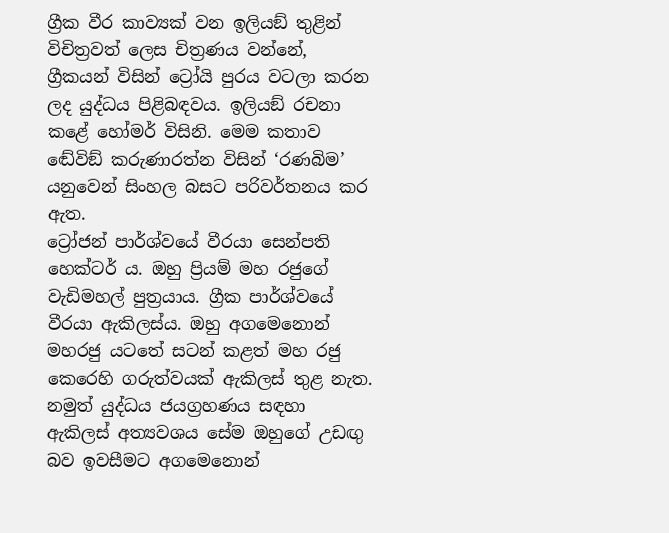ග්‍රීක වීර කාව්‍යක් වන ඉලියඞ් තුළින් විචිත්‍රවත් ලෙස චිත්‍රණය වන්නේ, ග්‍රීකයන් විසින් ට්‍රෝයි පුරය වටලා කරන ලද යුද්ධය පිළිබඳවය. ඉලියඞ් රචනා කළේ හෝමර් විසිනි. මෙම කතාව ඬේවිඞ් කරුණාරත්න විසින් ‘රණබිම’ යනුවෙන් සිංහල බසට පරිවර්තනය කර ඇත.
ට්‍රෝජන් පාර්ශ්වයේ වීරයා සෙන්පති හෙක්ටර් ය. ඔහු ප්‍රියම් මහ රජුගේ වැඩිමහල් පුත්‍රයාය. ග්‍රීක පාර්ශ්වයේ වීරයා ඇකිලස්ය. ඔහු අගමෙනොන් මහරජු යටතේ සටන් කළත් මහ රජු කෙරෙහි ගරුත්වයක් ඇකිලස් තුළ නැත. නමුත් යුද්ධය ජයග්‍රහණය සඳහා ඇකිලස් අත්‍යවශය සේම ඔහුගේ උඩඟු බව ඉවසීමට අගමෙනොන්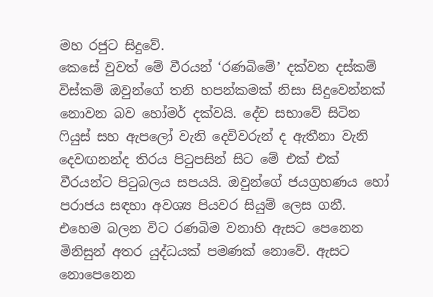මහ රජුට සිදුවේ.
කෙසේ වුවත් මේ වීරයන් ‘රණබිමේ’ දක්වන දස්කම් විස්කම් ඔවුන්ගේ තනි හපන්කමක් නිසා සිදුවෙන්නක් නොවන බව හෝමර් දක්වයි. දේව සභාවේ සිටින ෆියුස් සහ ඇපලෝ වැනි දෙවිවරුන් ද ඇතීනා වැනි දෙවඟනන්ද තිරය පිටුපසින් සිට මේ එක් එක් වීරයන්ට පිටුබලය සපයයි. ඔවුන්ගේ ජයග්‍රහණය හෝ පරාජය සඳහා අවශ්‍ය පියවර සියුම් ලෙස ගනී. එහෙම බලන විට රණබිම වනාහි ඇසට පෙනෙන මිනිසුන් අතර යුද්ධයක් පමණක් නොවේ. ඇසට නොපෙනෙන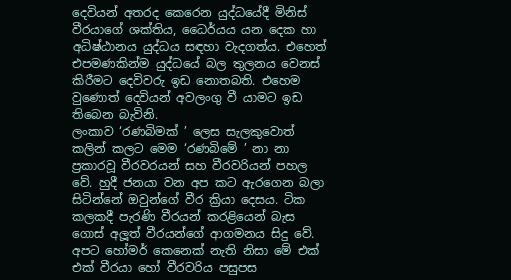දෙවියන් අතරද කෙරෙන යුද්ධයේදී මිනිස් වීරයාගේ ශක්තිය, ධෛර්යය යන දෙක හා අධිෂ්ඨානය යුද්ධය සඳහා වැදගත්ය. එහෙත් එපමණකින්ම යුද්ධයේ බල තුලනය වෙනස් කිරීමට දෙවිවරු ඉඩ නොතබති. එහෙම වුණොත් දෙවියන් අවලංගු වී යාමට ඉඩ තිබෙන බැවිනි.
ලංකාව ‘රණබිමක් ’ ලෙස සැලකුවොත් කලින් කලට මෙම ‘රණබිමේ ’ නා නා ප්‍රකාරවූ වීරවරයන් සහ වීරවරියන් පහල වේ. හුදී ජනයා වන අප කට ඇරගෙන බලා සිටින්නේ ඔවුන්ගේ වීර ක්‍රියා දෙසය. ටික කලකදී පැරණි වීරයන් කරළියෙන් බැස ගොස් අලූත් වීරයන්ගේ ආගමනය සිදු වේ. අපට හෝමර් කෙනෙක් නැති නිසා මේ එක් එක් වීරයා හෝ වීරවරිය පසුපස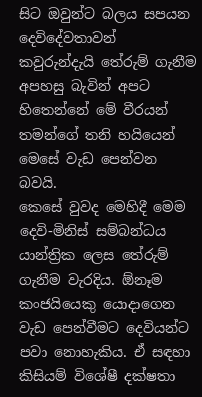සිට ඔවුන්ට බලය සපයන දෙවිදේවතාවන් කවුරුන්දැයි තේරුම් ගැනීම අපහසු බැවින් අපට හිතෙන්නේ මේ වීරයන් තමන්ගේ තනි හයියෙන් මෙසේ වැඩ පෙන්වන බවයි.
කෙසේ වුවද මෙහිදී මෙම දෙවි-මිනිස් සම්බන්ධය යාන්ත්‍රික ලෙස තේරුම් ගැනීම වැරදිය. ඕනෑම කංජයියෙකු යොදාගෙන වැඩ පෙන්වීමට දෙවියන්ට පවා නොහැකිය. ඒ සඳහා කිසියම් විශේෂී දක්ෂතා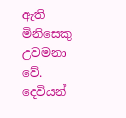ඇති මිනිසෙකු උවමනා වේ. දෙවියන්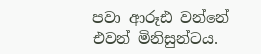පවා ආරූඪ වන්නේ එවන් මිනිසුන්ටය.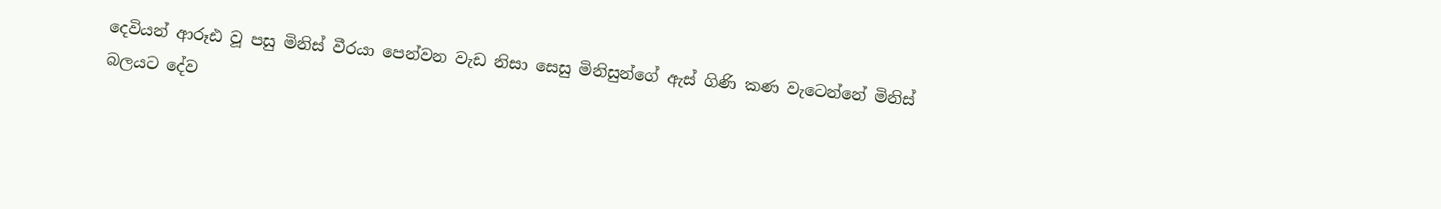දෙවියන් ආරූඪ වූ පසු මිනිස් වීරයා පෙන්වන වැඩ නිසා සෙසු මිනිසුන්ගේ ඇස් ගිණි කණ වැටෙන්නේ මිනිස් බලයට දේව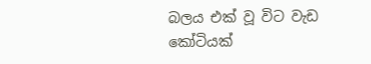බලය එක් වූ විට වැඩ කෝටියක්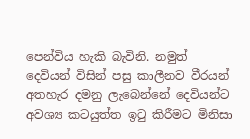පෙන්විය හැකි බැවිනි. නමුත් දෙවියන් විසින් පසු කාලීනව වීරයන් අතහැර දමනු ලැබෙන්නේ දෙවියන්ට අවශ්‍ය කටයුත්ත ඉටු කිරීමට මිනිසා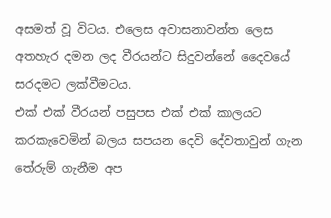අසමත් වූ විටය. එලෙස අවාසනාවන්ත ලෙස අතහැර දමන ලද වීරයන්ට සිදුවන්නේ දෛවයේ සරදමට ලක්වීමටය.
එක් එක් වීරයන් පසුපස එක් එක් කාලයට කරකැවෙමින් බලය සපයන දෙවි දේවතාවුන් ගැන තේරුම් ගැනීම අප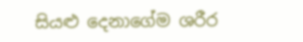සියළු දෙනාගේම ශරීර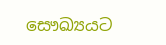සෞඛ්‍යයට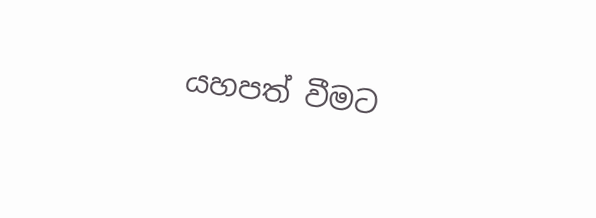යහපත් වීමට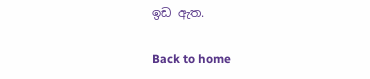ඉඩ ඇත.

Back to home